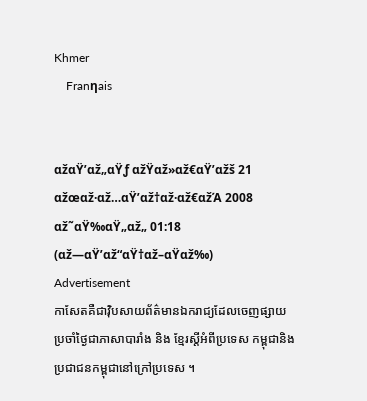Khmer
    Franηais


αžαŸ’αž„αŸƒ αžŸαž»αž€αŸ’αžš 21 αžœαž·αž…αŸ’αž†αž·αž€αžΆ 2008
αž˜αŸ‰αŸ„αž„ 01:18 (αž—αŸ’αž“αŸ†αž–αŸαž‰)
Advertisement
កាសែតគឺជាវ៉ិបសាយព័ត៌មានឯករាជ្យដែលចេញផ្សាយ ប្រចាំថ្ងៃជាភាសាបារាំង និង ខ្មែរស្តីអំពីប្រទេស កម្ពុជានិងប្រជាជនកម្ពុជានៅក្រៅប្រទេស ។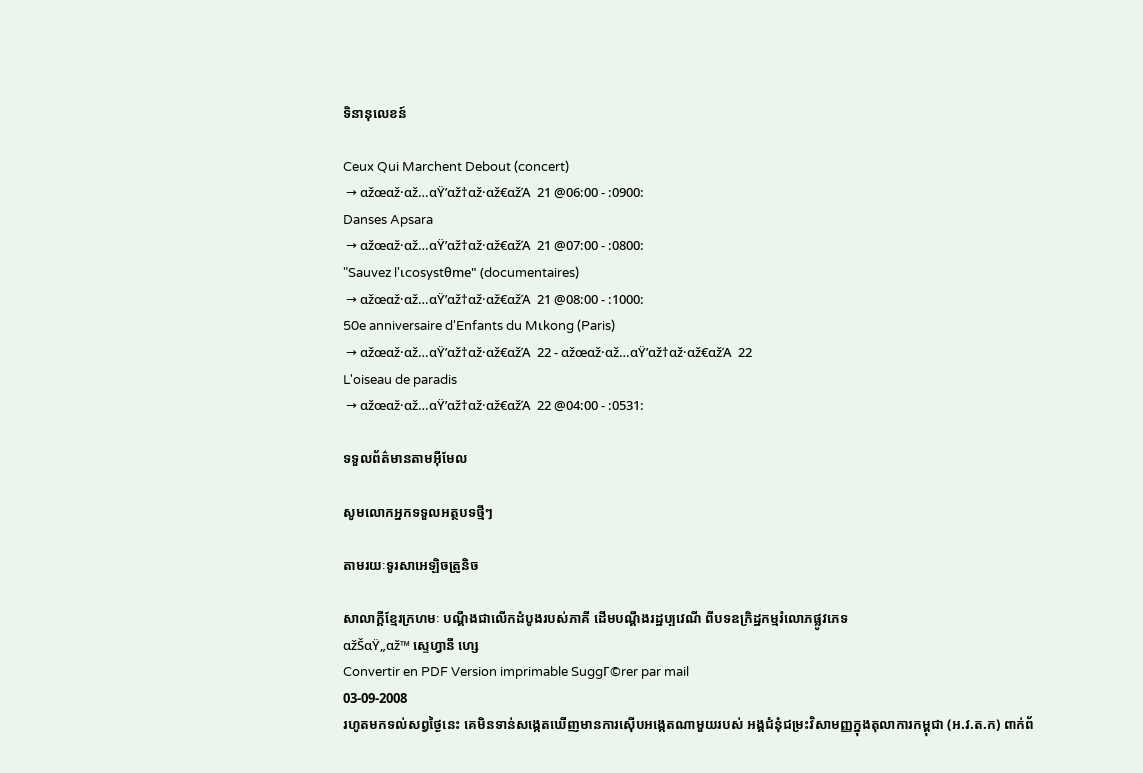ទិនានុលេខន៍

Ceux Qui Marchent Debout (concert)
 → αžœαž·αž…αŸ’αž†αž·αž€αžΆ  21 @06:00 - :0900:
Danses Apsara
 → αžœαž·αž…αŸ’αž†αž·αž€αžΆ  21 @07:00 - :0800:
"Sauvez l'ιcosystθme" (documentaires)
 → αžœαž·αž…αŸ’αž†αž·αž€αžΆ  21 @08:00 - :1000:
50e anniversaire d'Enfants du Mιkong (Paris)
 → αžœαž·αž…αŸ’αž†αž·αž€αžΆ  22 - αžœαž·αž…αŸ’αž†αž·αž€αžΆ  22
L'oiseau de paradis
 → αžœαž·αž…αŸ’αž†αž·αž€αžΆ  22 @04:00 - :0531:

ទទួលព័ត៌មានតាមអ៊ីមែល

សូមលោកអ្នកទទួលអត្ថបទថ្មីៗ

តាមរយៈទូរសាអេឡិចត្រូនិច

សាលាក្តីខ្មែរក្រហមៈ បណ្តឹងជាលើកដំបូងរបស់ភាគី ដើមបណ្តឹងរដ្ឋប្បវេណី ពីបទឧក្រិដ្ឋកម្មរំលោភផ្លូវភេទ
αžŠαŸ„αž™ ស្ទេហ្វានី ហ្សេ
Convertir en PDF Version imprimable SuggΓ©rer par mail
03-09-2008
រហូតមកទល់សព្វថ្ងៃនេះ គេមិនទាន់សង្កេតឃើញមានការស៊ើបអង្កេតណាមួយរបស់ អង្គជំនុំជម្រះវិសាមញ្ញក្នុងតុលាការកម្ពុជា (អ.វ.ត.ក) ពាក់ព័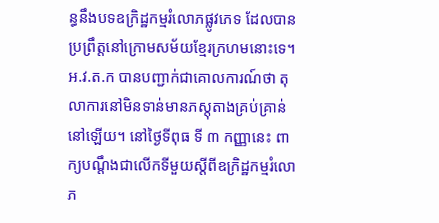ន្ធនឹងបទឧក្រិដ្ឋកម្មរំលោភផ្លូវភេទ ដែលបានប្រព្រឹត្តនៅក្រោមសម័យខ្មែរក្រហមនោះទេ។ អ.វ.ត.ក បានបញ្ជាក់ជាគោលការណ៍ថា តុលាការនៅមិនទាន់មានភស្តុតាងគ្រប់គ្រាន់នៅឡើយ។ នៅថ្ងៃទីពុធ ទី ៣ កញ្ញានេះ ពាក្យបណ្តឹងជាលើកទីមួយស្តីពីឧក្រិដ្ឋកម្មរំលោភ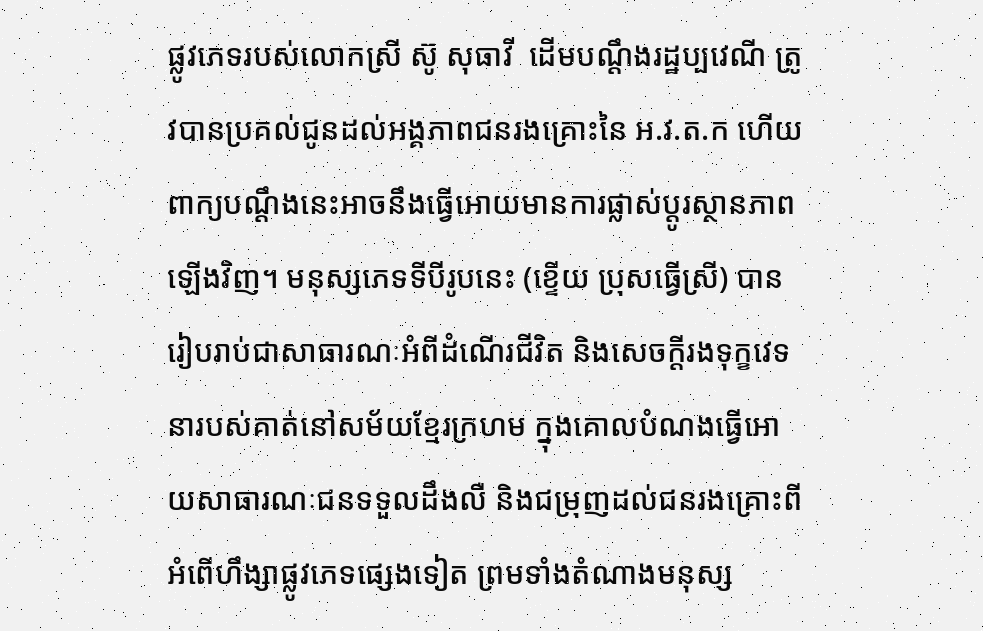ផ្លូវភេទរបស់លោកស្រី ស៊ូ សុធាវី  ដើមបណ្តឹងរដ្ឋប្បវេណី ត្រូវបានប្រគល់ជូនដល់អង្គភាពជនរងគ្រោះនៃ អ.វ.ត.ក ហើយពាក្យបណ្តឹងនេះអាចនឹងធ្វើអោយមានការផ្លាស់ប្តូរស្ថានភាពឡើងវិញ។ មនុស្សភេទទីបីរូបនេះ (ខ្ទើយ ប្រុសធ្វើស្រី) បានរៀបរាប់ជាសាធារណៈអំពីដំណើរជីវិត និងសេចក្តីរងទុក្ខវេទនារបស់គាត់នៅសម័យខ្មែរក្រហម ក្នុងគោលបំណងធ្វើអោយសាធារណៈជនទទួលដឹងលឺ និងជម្រុញដល់ជនរងគ្រោះពីអំពើហឹង្សាផ្លូវភេទផ្សេងទៀត ព្រមទាំងតំណាងមនុស្ស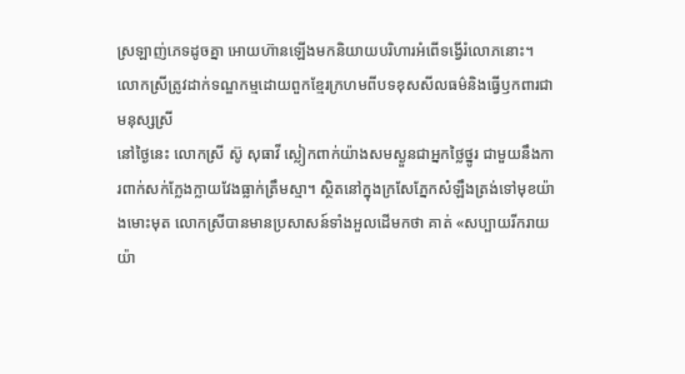ស្រឡាញ់ភេទដូចគ្នា អោយហ៊ានឡើងមកនិយាយបរិហារអំពើទង្វើរំលោភនោះ។
លោកស្រីត្រូវដាក់ទណ្ឌកម្មដោយពួកខ្មែរក្រហមពីបទខុសសីលធម៌និងធ្វើឫកពារជាមនុស្សស្រី
នៅថ្ងៃនេះ លោកស្រី ស៊ូ សុធាវី ស្លៀកពាក់យ៉ាងសមស្ងួនជាអ្នកថ្លៃថ្នូរ ជាមួយនឹងការពាក់សក់ក្លែងក្លាយវែងធ្លាក់ត្រឹមស្មា។ ស្ថិតនៅក្នុងក្រសែភ្នែកសំឡឹងត្រង់ទៅមុខយ៉ាងមោះមុត លោកស្រីបានមានប្រសាសន៍ទាំងអួលដើមកថា គាត់ «សប្បាយរីករាយយ៉ា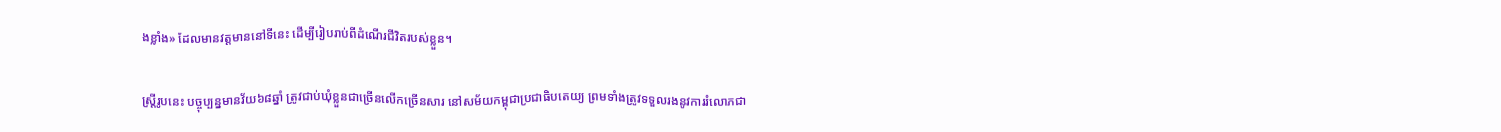ងខ្លាំង» ដែលមានវត្តមាននៅទីនេះ ដើម្បីរៀបរាប់ពីដំណើរជីវិតរបស់ខ្លួន។

ស្រ្តីរូបនេះ បច្ចុប្បន្នមានវ័យ៦៨ឆ្នាំ ត្រូវជាប់ឃុំខ្លួនជាច្រើនលើកច្រើនសារ នៅសម័យកម្ពុជាប្រជាធិបតេយ្យ ព្រមទាំងត្រូវទទួលរងនូវការរំលោភជា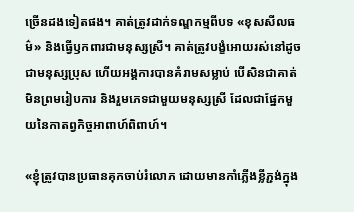ច្រើនដងទៀតផង។ គាត់ត្រូវដាក់ទណ្ឌកម្មពីបទ «ខុសសីលធម៌» និងធ្វើឫកពារជាមនុស្សស្រី។ គាត់ត្រូវបង្ខំអោយរស់នៅដូចជាមនុស្សប្រុស ហើយអង្គការបានគំរាមសម្លាប់ បើសិនជាគាត់មិនព្រមរៀបការ និងរួមភេទជាមួយមនុស្សស្រី ដែលជាផ្នែកមួយនៃកាតព្វកិច្ចអាពាហ៍ពិពាហ៍។

«ខ្ញុំត្រូវបានប្រធានគុកចាប់រំលោភ ដោយមានកាំភ្លើងខ្លីភ្ជង់ក្នុង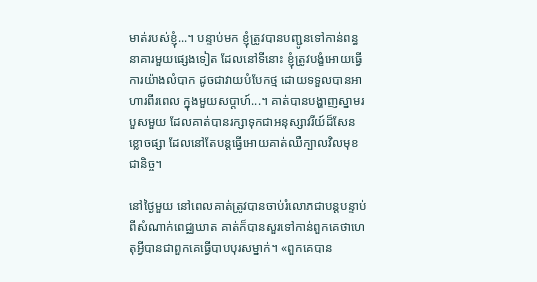មាត់របស់ខ្ញុំ...។ បន្ទាប់មក ខ្ញុំត្រូវបានបញ្ជូនទៅកាន់ពន្ធនាគារមួយផ្សេងទៀត ដែលនៅទីនោះ ខ្ញុំត្រូវបង្ខំអោយធ្វើការយ៉ាងលំបាក ដូចជាវាយបំបែកថ្ម ដោយទទួលបានអាហារពីរពេល ក្នុងមួយសប្តាហ៍...។ គាត់បានបង្ហាញស្នាមរបួសមួយ ដែលគាត់បានរក្សាទុកជាអនុស្សាវរីយ៍ដ៏សែនខ្លោចផ្សា ដែលនៅតែបន្តធ្វើអោយគាត់ឈឺក្បាលវិលមុខជានិច្ច។

នៅថ្ងៃមួយ នៅពេលគាត់ត្រូវបានចាប់រំលោភជាបន្តបន្ទាប់ពីសំណាក់ពេជ្ឈឃាត គាត់ក៏បានសួរទៅកាន់ពួកគេថាហេតុអ្វីបានជាពួកគេធ្វើបាបបុរសម្នាក់។ «ពួកគេបាន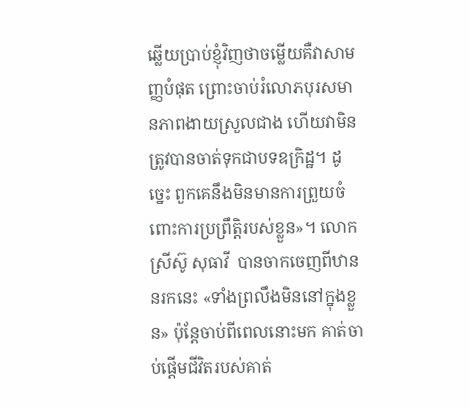ឆ្លើយប្រាប់ខ្ញុំវិញថាចម្លើយគឺវាសាមញ្ញបំផុត ព្រោះចាប់រំលោភបុរសមានភាពងាយស្រួលជាង ហើយវាមិនត្រូវបានចាត់ទុកជាបទឧក្រិដ្ឋ។ ដូច្នេះ ពួកគេនឹងមិនមានការព្រួយចំពោះការប្រព្រឹត្តិរបស់ខ្លួន»។ លោកស្រីស៊ូ សុធាវី  បានចាកចេញពីឋាននរកនេះ «ទាំងព្រលឹងមិននៅក្នុងខ្លួន» ប៉ុន្តែចាប់ពីពេលនោះមក គាត់ចាប់ផ្តើមជីវិតរបស់គាត់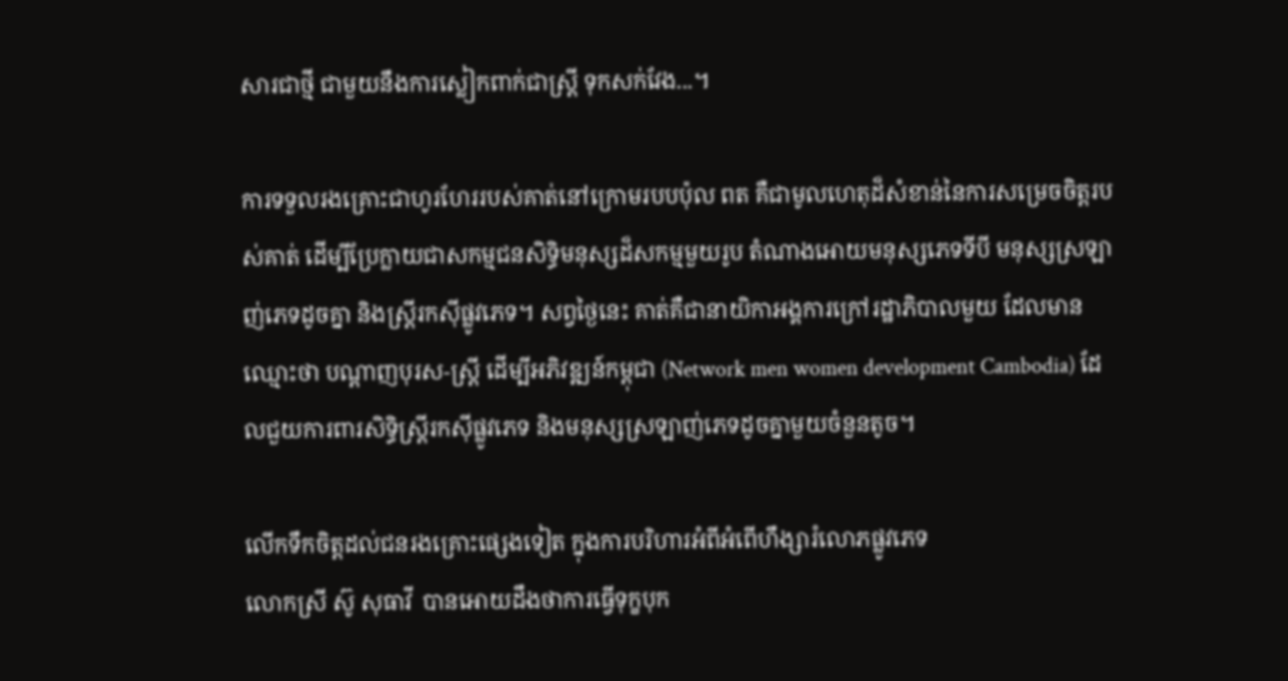សារជាថ្មី ជាមួយនឹងការស្លៀកពាក់ជាស្រ្តី ទុកសក់វែង...។

ការទទួលរងគ្រោះជាហូរហែររបស់គាត់នៅក្រោមរបបប៉ុល ពត គឺជាមូលហេតុដ៏សំខាន់នៃការសម្រេចចិត្តរបស់គាត់ ដើម្បីប្រែក្លាយជាសកម្មជនសិទ្ធិមនុស្សដ៏សកម្មមួយរូប តំណាងអោយមនុស្សភេទទីបី មនុស្សស្រឡាញ់ភេទដូចគ្នា និងស្រ្តីរកស៊ីផ្លូវភេទ។ សព្វថ្ងៃនេះ គាត់គឺជានាយិកាអង្គការក្រៅរដ្ឋាភិបាលមួយ ដែលមានឈ្មោះថា បណ្តាញបុរស-ស្រ្តី ដើម្បីអភិវឌ្ឍន៍កម្ពុជា (Network men women development Cambodia) ដែលជួយការពារសិទ្ធិស្រ្តីរកស៊ីផ្លូវភេទ និងមនុស្សស្រឡាញ់ភេទដូចគ្នាមួយចំនួនតូច។

លើកទឹកចិត្តដល់ជនរងគ្រោះផ្សេងទៀត ក្នុងការបរិហារអំពីអំពើហឹង្សារំលោភផ្លូវភេទ
លោកស្រី ស៊ូ សុធាវី  បានអោយដឹងថាការធ្វើទុក្ខបុក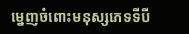ម្នេញចំពោះមនុស្សភេទទីបី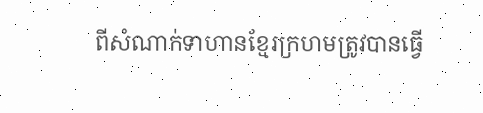ពីសំណាក់ទាហានខ្មែរក្រហមត្រូវបានធ្វើ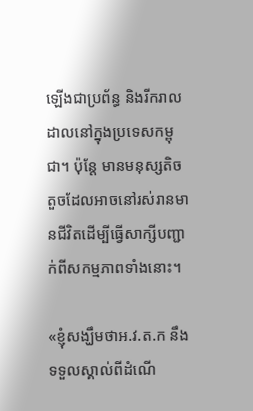ឡើងជាប្រព័ន្ធ និងរីករាលដាលនៅក្នុងប្រទេសកម្ពុជា។ ប៉ុន្តែ មានមនុស្សតិចតួចដែលអាចនៅរស់រានមានជីវិតដើម្បីធ្វើសាក្សីបញ្ជាក់ពីសកម្មភាពទាំងនោះ។

«ខ្ញុំសង្ឃឹមថាអ.វ.ត.ក នឹងទទួលស្គាល់ពីដំណើ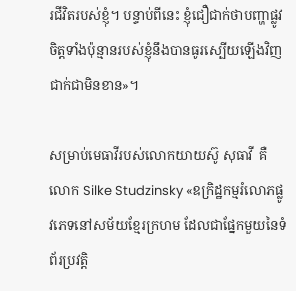រជីវិតរបស់ខ្ញុំ។ បន្ទាប់ពីនេះ ខ្ញុំជឿជាក់ថាបញ្ហាផ្លូវចិត្តទាំងប៉ុន្មានរបស់ខ្ញុំនឹងបានធូរស្បើយឡើងវិញជាក់ជាមិនខាន»។

សម្រាប់មេធាវីរបស់លោកយាយស៊ូ សុធាវី  គឺលោក Silke Studzinsky «ឧក្រិដ្ឋកម្មរំលោភផ្លូវភេទនៅសម័យខ្មែរក្រហម ដែលជាផ្នែកមួយនៃទំព័រប្រវត្តិ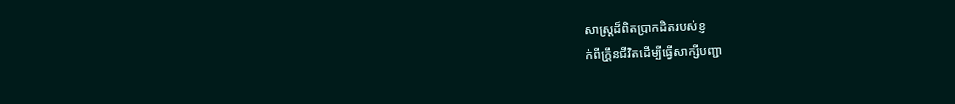សាស្រ្តដ៏ពិតប្រាកដិតរបស់ខ្ញ
ក់ពីក្រឹ្តនជីវិតដើម្បីធ្វើសាក្សីបញ្ជា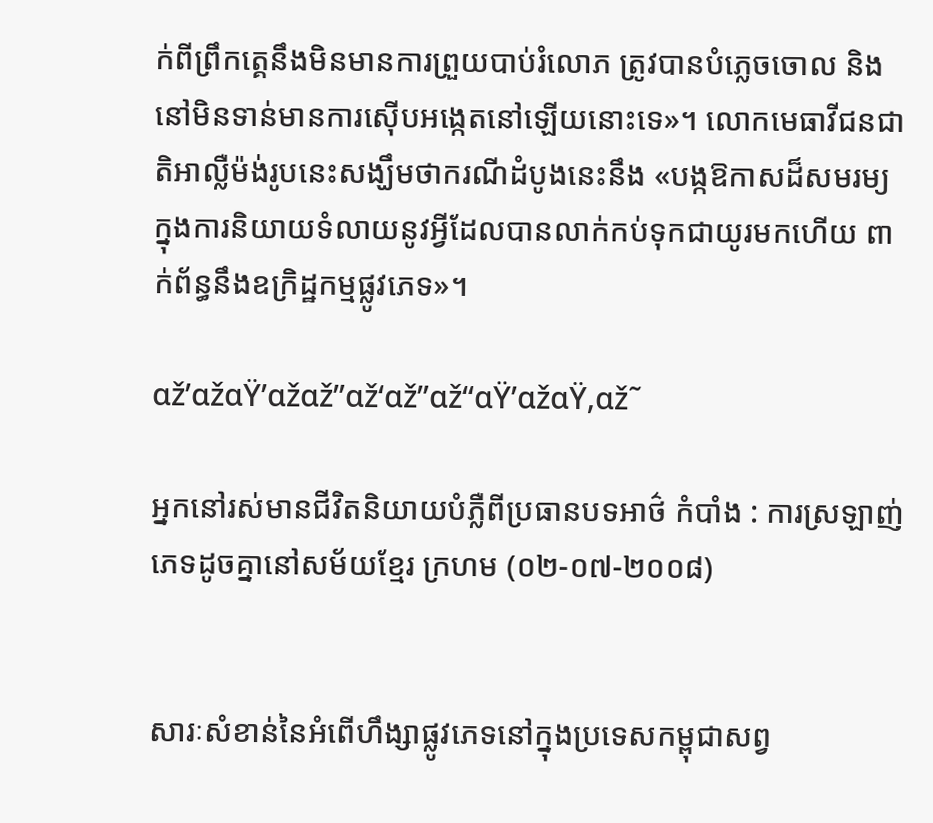ក់ពីព្រឹកត្គេនឹងមិនមានការព្រួយបាប់រំលោភ ត្រូវបានបំភ្លេចចោល និងនៅមិនទាន់មានការស៊ើបអង្កេតនៅឡើយនោះទេ»។ លោកមេធាវីជនជាតិអាល្លឺម៉ង់រូបនេះសង្ឃឹមថាករណីដំបូងនេះនឹង «បង្កឱកាសដ៏សមរម្យ ក្នុងការនិយាយទំលាយនូវអ្វីដែលបានលាក់កប់ទុកជាយូរមកហើយ ពាក់ព័ន្ធនឹងឧក្រិដ្ឋកម្មផ្លូវភេទ»។

αž’αžαŸ’αžαž”αž‘αž”αž“αŸ’αžαŸ‚αž˜

អ្នកនៅរស់មានជីវិតនិយាយបំភ្លឺពីប្រធានបទអាថ៌ កំបាំង : ការស្រឡាញ់ភេទដូចគ្នានៅសម័យខ្មែរ ក្រហម (០២-០៧-២០០៨)


សារៈសំខាន់នៃអំពើហឹង្សាផ្លូវភេទនៅក្នុងប្រទេសកម្ពុជាសព្វ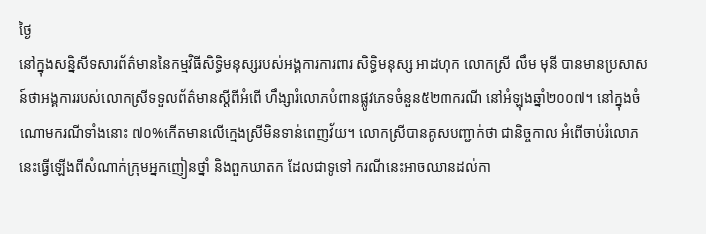ថ្ងៃ
នៅក្នុងសន្និសីទសារព័ត៌មាននៃកម្មវិធីសិទ្ធិមនុស្សរបស់អង្គការការពារ សិទ្ធិមនុស្ស អាដហុក លោកស្រី លឹម មុនី បានមានប្រសាសន៍ថាអង្គការរបស់លោកស្រីទទួលព័ត៌មានស្តីពីអំពើ ហឹង្សារំលោភបំពានផ្លូវភេទចំនួន៥២៣ករណី នៅអំឡុងឆ្នាំ២០០៧។ នៅក្នុងចំណោមករណីទាំងនោះ ៧០%កើតមានលើក្មេងស្រីមិនទាន់ពេញវ័យ។ លោកស្រីបានគូសបញ្ជាក់ថា ជានិច្ចកាល អំពើចាប់រំលោភនេះធ្វើឡើងពីសំណាក់ក្រុមអ្នកញៀនថ្នាំ និងពួកឃាតក ដែលជាទូទៅ ករណីនេះអាចឈានដល់កា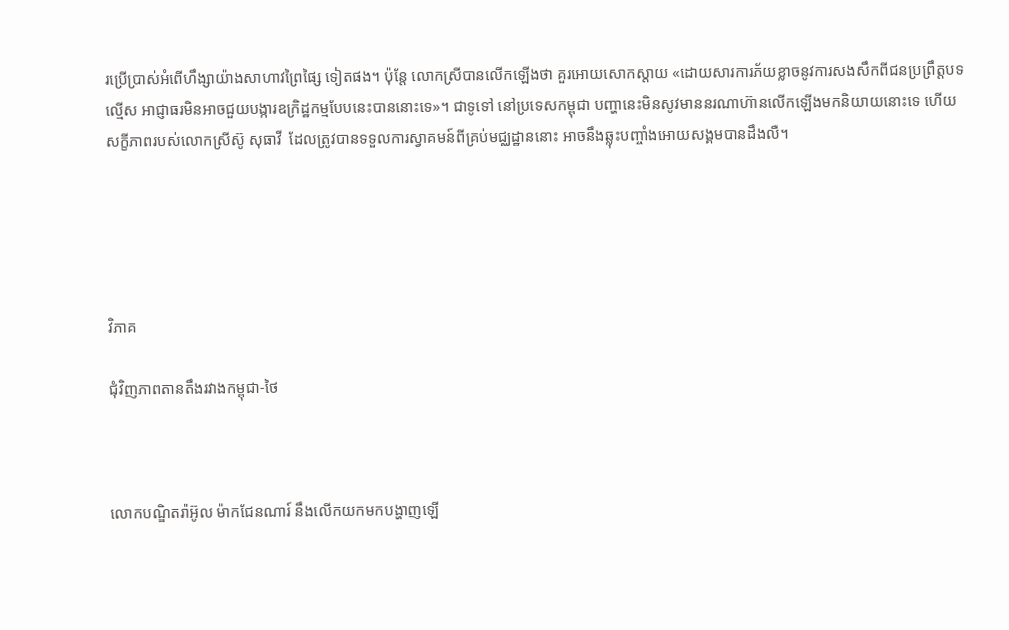រប្រើប្រាស់អំពើហឹង្សាយ៉ាងសាហាវព្រៃផ្សៃ ទៀតផង។ ប៉ុន្តែ លោកស្រីបានលើកឡើងថា គួរអោយសោកស្តាយ «ដោយសារការភ័យខ្លាចនូវការសងសឹកពីជនប្រព្រឹត្តបទល្មើស អាជ្ញាធរមិនអាចជួយបង្ការឧក្រិដ្ឋកម្មបែបនេះបាននោះទេ»។ ជាទូទៅ នៅប្រទេសកម្ពុជា បញ្ហានេះមិនសូវមាននរណាហ៊ានលើកឡើងមកនិយាយនោះទេ ហើយសក្ខីភាពរបស់លោកស្រីស៊ូ សុធាវី  ដែលត្រូវបានទទួលការស្វាគមន៍ពីគ្រប់មជ្ឈដ្ឋាននោះ អាចនឹងឆ្លុះបញ្ចាំងអោយសង្គមបានដឹងលឺ។





វិភាគ

ជុំវិញភាពតានតឹងរវាងកម្ពុជា-ថៃ



លោកបណ្ឌិតរ៉ាអ៊ូល ម៉ាកជែនណារ៍ នឹងលើកយកមកបង្ហាញឡើ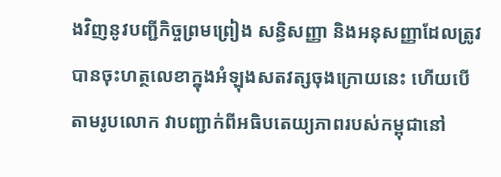ងវិញនូវបញ្ជីកិច្ចព្រមព្រៀង សន្ធិសញ្ញា និងអនុសញ្ញាដែលត្រូវបានចុះហត្ថលេខាក្នុងអំឡុងសតវត្សចុងក្រោយនេះ ហើយបើតាមរូបលោក វាបញ្ជាក់ពីអធិបតេយ្យភាពរបស់កម្ពុជានៅ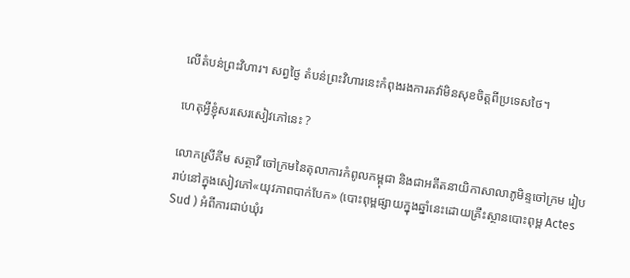លើតំបន់ព្រះវិហារ។ សព្វថ្ងៃ តំបន់ព្រះវិហារនេះកំពុងរងការតវ៉ាមិនសុខចិត្តពីប្រទេសថៃ។

ហេតុអ្វីខ្ញុំសរសេរសៀវភៅនេះ ?

លោកស្រីគីម សត្ថាវី ចៅក្រមនៃតុលាការកំពូលកម្ពុជា និងជាអតីតនាយិកាសាលាភូមិន្ទចៅក្រម រៀបរាប់នៅក្នុងសៀវភៅ«យុវភាពបាក់បែក» (បោះពុម្ពផ្សាយក្នុងឆ្នាំនេះដោយគ្រឹះស្ថានបោះពុម្ព Actes Sud ) អំពីការជាប់ឃុំរ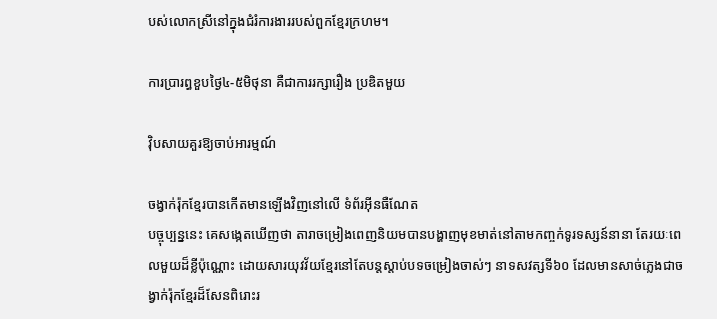បស់លោកស្រីនៅក្នុងជំរំការងាររបស់ពួកខ្មែរក្រហម។

ការប្រារព្ធខួបថ្ងៃ៤-៥មិថុនា គឺជាការរក្សារឿង ប្រឌិតមួយ

វ៉ិបសាយគួរឱ្យចាប់អារម្មណ៍

ចង្វាក់រ៉ុកខ្មែរបានកើតមានឡើងវិញនៅលើ ទំព័រអ៊ីនធឺណែត
បច្ចុប្បន្ននេះ គេសង្កេតឃើញថា តារាចម្រៀងពេញនិយមបានបង្ហាញមុខមាត់នៅតាមកញ្ចក់ទូរទស្សន៍នានា តែរយៈពេលមួយដ៏ខ្លីប៉ុណ្ណោះ ដោយសារយុវវ័យខ្មែរនៅតែបន្តស្តាប់បទចម្រៀងចាស់ៗ នាទសវត្សទី៦០ ដែលមានសាច់ភ្លេងជាចង្វាក់រ៉ុកខ្មែរដ៏សែនពិរោះរ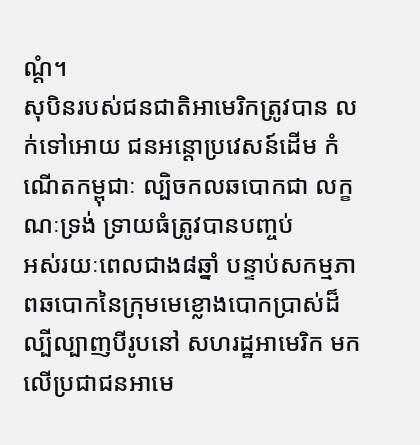ណ្តំ។
សុបិនរបស់ជនជាតិអាមេរិកត្រូវបាន លក់ទៅអោយ ជនអន្តោប្រវេសន៍ដើម កំណើតកម្ពុជាៈ ល្បិចកលឆបោកជា លក្ខណៈទ្រង់ ទ្រាយធំត្រូវបានបញ្ចប់
អស់រយៈពេលជាង៨ឆ្នាំ បន្ទាប់សកម្មភាពឆបោកនៃក្រុមមេខ្លោងបោកប្រាស់ដ៏ល្បីល្បាញបីរូបនៅ សហរដ្ឋអាមេរិក មកលើប្រជាជនអាមេ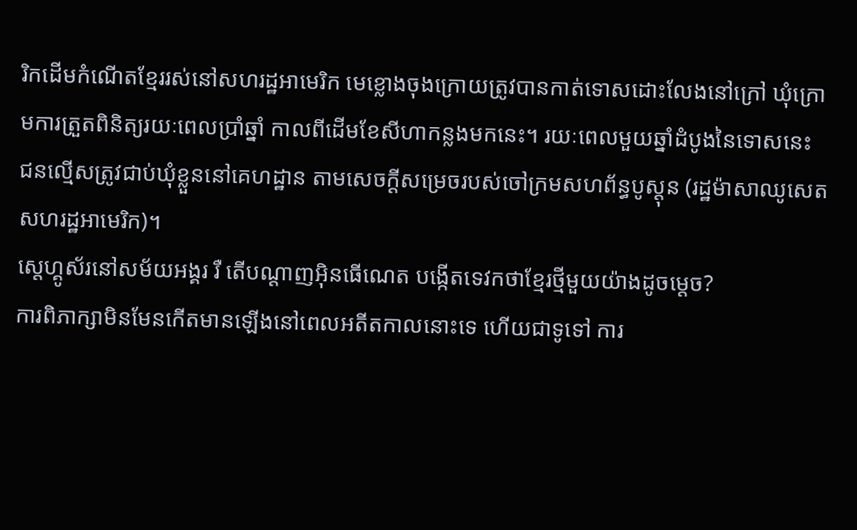រិកដើមកំណើតខ្មែររស់នៅសហរដ្ឋអាមេរិក មេខ្លោងចុងក្រោយត្រូវបានកាត់ទោសដោះលែងនៅក្រៅ ឃុំក្រោមការត្រួតពិនិត្យរយៈពេលប្រាំឆ្នាំ កាលពីដើមខែសីហាកន្លងមកនេះ។ រយៈពេលមួយឆ្នាំដំបូងនៃទោសនេះ ជនល្មើសត្រូវជាប់ឃុំខ្លួននៅគេហដ្ឋាន តាមសេចក្តីសម្រេចរបស់ចៅក្រមសហព័ន្ធបូស្តុន (រដ្ឋម៉ាសាឈូសេត សហរដ្ឋអាមេរិក)។
ស្តេហ្គូស័រនៅសម័យអង្គរ រឺ តើបណ្តាញអ៊ិនធើណេត បង្កើតទេវកថាខ្មែរថ្មីមួយយ៉ាងដូចម្តេច?
ការពិភាក្សាមិនមែនកើតមានឡើងនៅពេលអតីតកាលនោះទេ ហើយជាទូទៅ ការ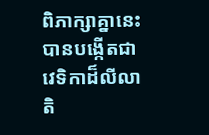ពិភាក្សាគ្នានេះបានបង្កើតជាវេទិកាដ៏លីលា តិ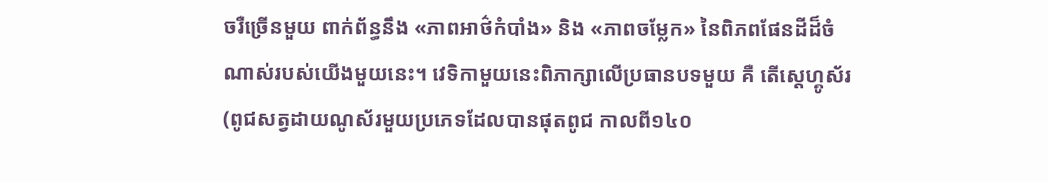ចរឺច្រើនមួយ ពាក់ព័ន្ធនឹង «ភាពអាថ៌កំបាំង» និង «ភាពចម្លែក» នៃពិភពផែនដីដ៏ចំណាស់របស់យើងមួយនេះ។ វេទិកាមួយនេះពិភាក្សាលើប្រធានបទមួយ គឺ តើស្តេហ្គូស័រ (ពូជសត្វដាយណូស័រមួយប្រភេទដែលបានផុតពូជ កាលពី១៤០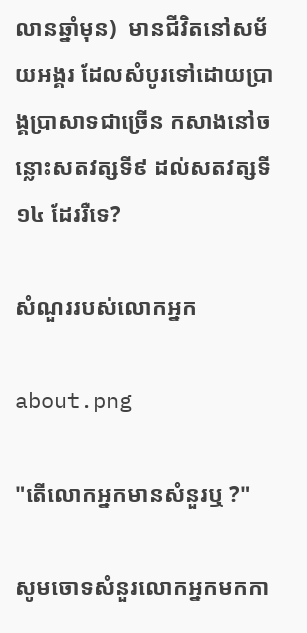លានឆ្នាំមុន)  មានជីវិតនៅសម័យអង្គរ ដែលសំបូរទៅដោយប្រាង្គប្រាសាទជាច្រើន កសាងនៅចន្លោះសតវត្សទី៩ ដល់សតវត្សទី១៤ ដែររឺទេ?

សំណួររបស់លោកអ្នក

about.png

"តើលោកអ្នកមានសំនួរឬ ?"

សូមចោទសំនួរលោកអ្នកមកកា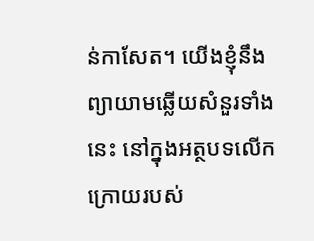ន់កាសែត។ យើងខ្ញុំនឹងព្យាយាមឆ្លើយសំនួរទាំងនេះ នៅក្នុងអត្ថបទលើកក្រោយរបស់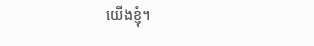យើងខ្ញុំ។